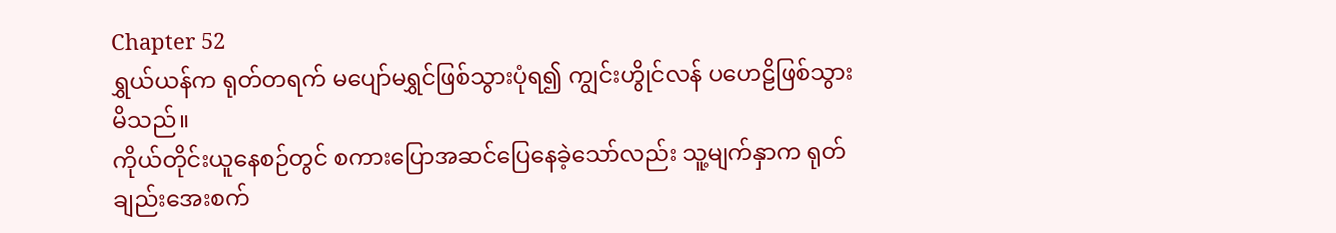Chapter 52
ရွှယ်ယန်က ရုတ်တရက် မပျော်မရွှင်ဖြစ်သွားပုံရ၍ ကျွင်းဟွိုင်လန် ပဟေဠိဖြစ်သွားမိသည်။
ကိုယ်တိုင်းယူနေစဉ်တွင် စကားပြောအဆင်ပြေနေခဲ့သော်လည်း သူ့မျက်နှာက ရုတ်ချည်းအေးစက်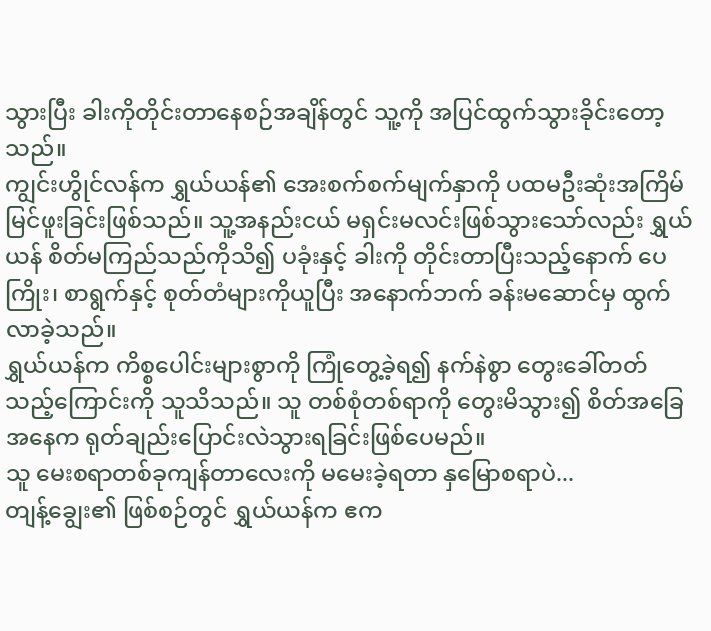သွားပြီး ခါးကိုတိုင်းတာနေစဉ်အချိန်တွင် သူ့ကို အပြင်ထွက်သွားခိုင်းတော့သည်။
ကျွင်းဟွိုင်လန်က ရွှယ်ယန်၏ အေးစက်စက်မျက်နှာကို ပထမဦးဆုံးအကြိမ် မြင်ဖူးခြင်းဖြစ်သည်။ သူ့အနည်းငယ် မရှင်းမလင်းဖြစ်သွားသော်လည်း ရွှယ်ယန် စိတ်မကြည်သည်ကိုသိ၍ ပခုံးနှင့် ခါးကို တိုင်းတာပြီးသည့်နောက် ပေကြိုး၊ စာရွက်နှင့် စုတ်တံများကိုယူပြီး အနောက်ဘက် ခန်းမဆောင်မှ ထွက်လာခဲ့သည်။
ရွှယ်ယန်က ကိစ္စပေါင်းများစွာကို ကြုံတွေ့ခဲ့ရ၍ နက်နဲစွာ တွေးခေါ်တတ်သည့်ကြောင်းကို သူသိသည်။ သူ တစ်စုံတစ်ရာကို တွေးမိသွား၍ စိတ်အခြေအနေက ရုတ်ချည်းပြောင်းလဲသွားရခြင်းဖြစ်ပေမည်။
သူ မေးစရာတစ်ခုကျန်တာလေးကို မမေးခဲ့ရတာ နှမြောစရာပဲ...
တျန့်ချွေး၏ ဖြစ်စဉ်တွင် ရွှယ်ယန်က ဧက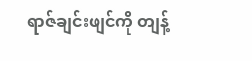ရာဇ်ချင်းဖျင်ကို တျန့်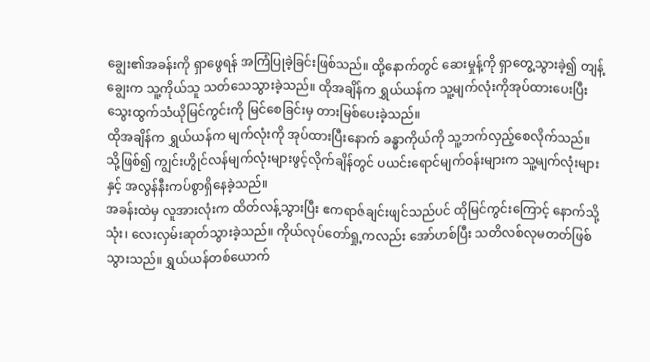ချွေး၏အခန်းကို ရှာဖွေရန် အကြံပြုခဲ့ခြင်းဖြစ်သည်။ ထို့နောက်တွင် ဆေးမှုန့်ကို ရှာတွေ့သွားခဲ့၍ တျန့်ချွေးက သူ့ကိုယ်သူ သတ်သေသွားခဲ့သည်။ ထိုအချိန်က ရွှယ်ယန်က သူ့မျက်လုံးကိုအုပ်ထားပေးပြီး သွေးထွက်သံယိုမြင်ကွင်းကို မြင်စေခြင်းမှ တားမြစ်ပေးခဲ့သည်။
ထိုအချိန်က ရွှယ်ယန်က မျက်လုံးကို အုပ်ထားပြီးနောက် ခန္ဓာကိုယ်ကို သူ့ဘက်လှည့်စေလိုက်သည်။ သို့ဖြစ်၍ ကျွင်းဟွိုင်လန်မျက်လုံးများဖွင့်လိုက်ချိန်တွင် ပယင်းရောင်မျက်ဝန်းများက သူ့မျက်လုံးများနှင့် အလွန်နီးကပ်စွာရှိနေခဲ့သည်။
အခန်းထဲမှ လူအားလုံးက ထိတ်လန့်သွားပြီး ဧကရာဇ်ချင်းဖျင်သည်ပင် ထိုမြင်ကွင်းကြောင့် နောက်သို့ သုံး၊ လေးလှမ်းဆုတ်သွားခဲ့သည်။ ကိုယ်လုပ်တော်ရှု့ကလည်း အော်ဟစ်ပြီး သတိလစ်လုမတတ်ဖြစ်သွားသည်။ ရွှယ်ယန်တစ်ယောက်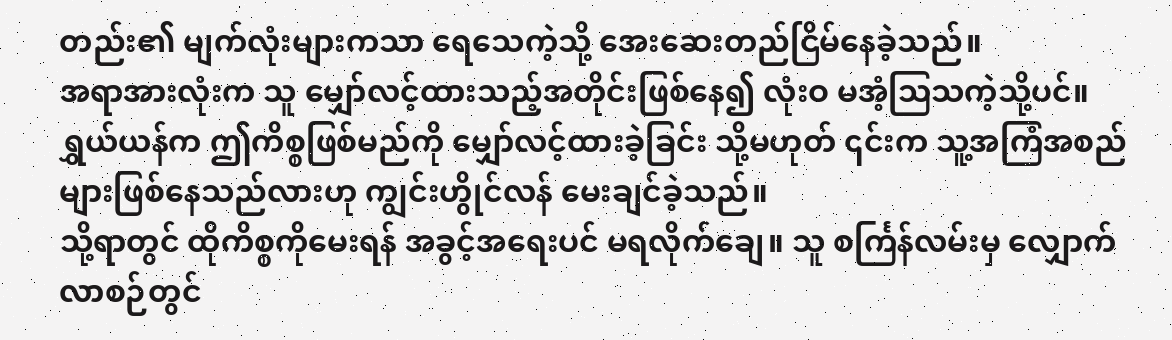တည်း၏ မျက်လုံးများကသာ ရေသေကဲ့သို့ အေးဆေးတည်ငြိမ်နေခဲ့သည်။
အရာအားလုံးက သူ မျှော်လင့်ထားသည့်အတိုင်းဖြစ်နေ၍ လုံးဝ မအံ့ဩသကဲ့သို့ပင်။
ရွှယ်ယန်က ဤကိစ္စဖြစ်မည်ကို မျှော်လင့်ထားခဲ့ခြင်း သို့မဟုတ် ၎င်းက သူ့အကြံအစည်များဖြစ်နေသည်လားဟု ကျွင်းဟွိုင်လန် မေးချင်ခဲ့သည်။
သို့ရာတွင် ထိုကိစ္စကိုမေးရန် အခွင့်အရေးပင် မရလိုက်ချေ။ သူ စင်္ကြန်လမ်းမှ လျှောက်လာစဉ်တွင်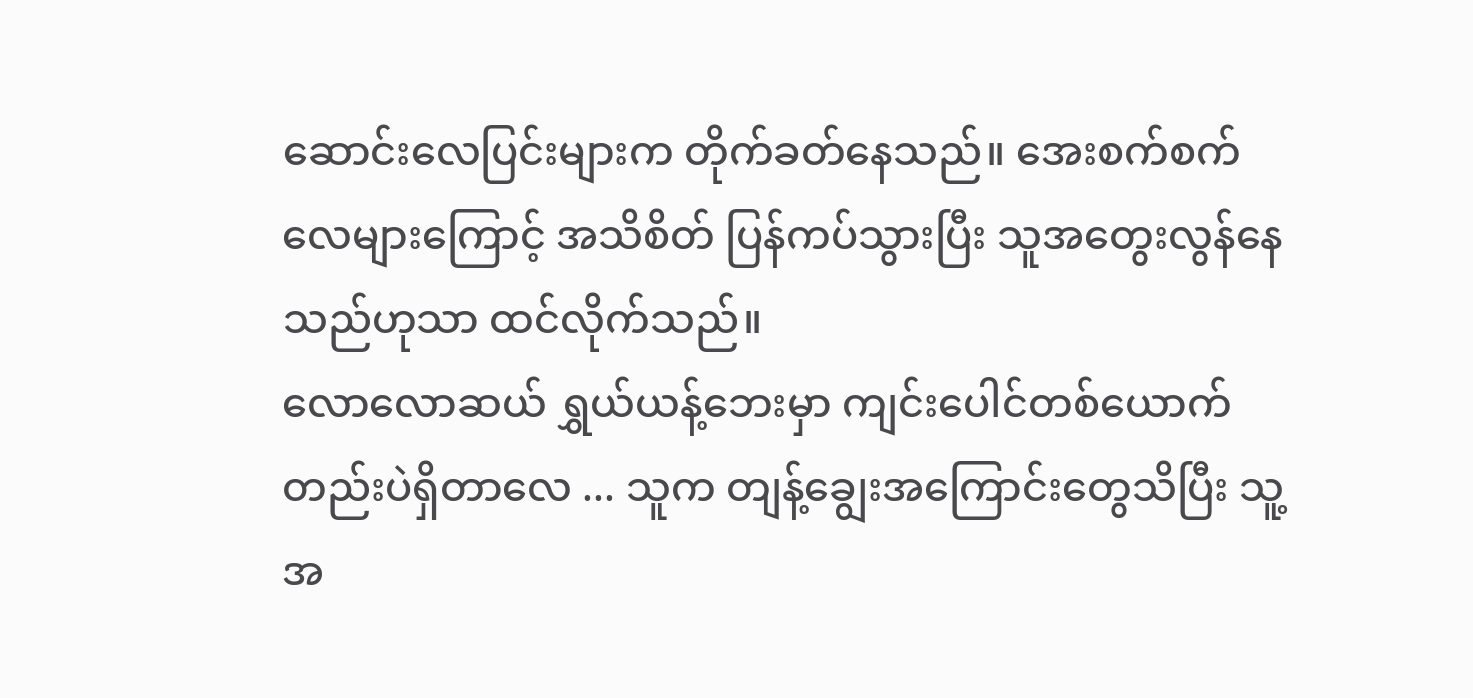ဆောင်းလေပြင်းများက တိုက်ခတ်နေသည်။ အေးစက်စက်လေများကြောင့် အသိစိတ် ပြန်ကပ်သွားပြီး သူအတွေးလွန်နေသည်ဟုသာ ထင်လိုက်သည်။
လောလောဆယ် ရွှယ်ယန့်ဘေးမှာ ကျင်းပေါင်တစ်ယောက်တည်းပဲရှိတာလေ ... သူက တျန့်ချွေးအကြောင်းတွေသိပြီး သူ့အ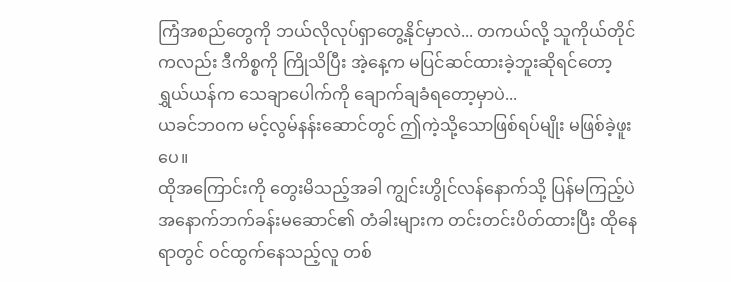ကြံအစည်တွေကို ဘယ်လိုလုပ်ရှာတွေ့နိုင်မှာလဲ... တကယ်လို့ သူကိုယ်တိုင်ကလည်း ဒီကိစ္စကို ကြိုသိပြီး အဲ့နေ့က မပြင်ဆင်ထားခဲ့ဘူးဆိုရင်တော့ ရွှယ်ယန်က သေချာပေါက်ကို ချောက်ချခံရတော့မှာပဲ...
ယခင်ဘဝက မင့်လွမ်နန်းဆောင်တွင် ဤကဲ့သို့သောဖြစ်ရပ်မျိုး မဖြစ်ခဲ့ဖူးပေ။
ထိုအကြောင်းကို တွေးမိသည့်အခါ ကျွင်းဟွိုင်လန်နောက်သို့ ပြန်မကြည့်ပဲ
အနောက်ဘက်ခန်းမဆောင်၏ တံခါးများက တင်းတင်းပိတ်ထားပြီး ထိုနေရာတွင် ဝင်ထွက်နေသည့်လူ တစ်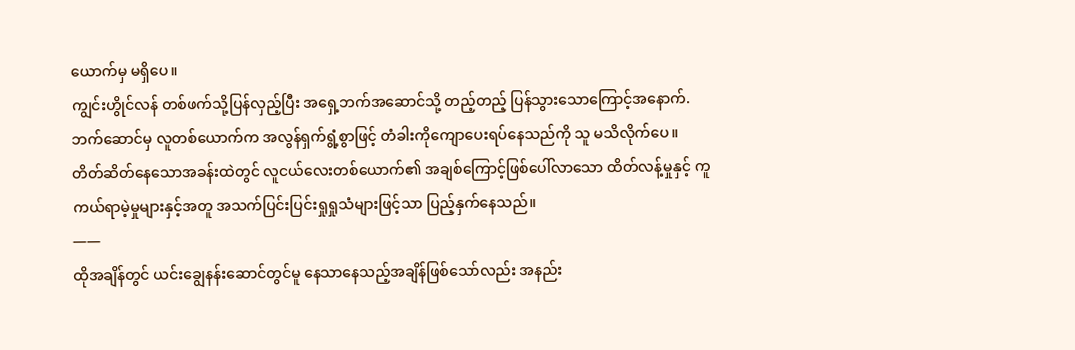ယောက်မှ မရှိပေ။
ကျွင်းဟွိုင်လန် တစ်ဖက်သို့ပြန်လှည့်ပြီး အရှေ့ဘက်အဆောင်သို့ တည့်တည့် ပြန်သွားသောကြောင့်အနောက်.ဘက်ဆောင်မှ လူတစ်ယောက်က အလွန်ရှက်ရွံ့စွာဖြင့် တံခါးကိုကျောပေးရပ်နေသည်ကို သူ မသိလိုက်ပေ။
တိတ်ဆိတ်နေသောအခန်းထဲတွင် လူငယ်လေးတစ်ယောက်၏ အချစ်ကြောင့်ဖြစ်ပေါ်လာသော ထိတ်လန့်မှုနှင့် ကူကယ်ရာမဲ့မှုများနှင့်အတူ အသက်ပြင်းပြင်းရှုရှုသံများဖြင့်သာ ပြည့်နှက်နေသည်။
——
ထိုအချိန်တွင် ယင်းချွေနန်းဆောင်တွင်မူ နေသာနေသည့်အချိန်ဖြစ်သော်လည်း အနည်း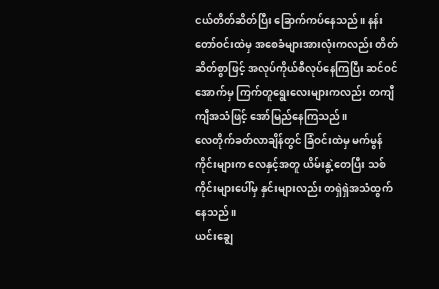ငယ်တိတ်ဆိတ်ပြီး ခြောက်ကပ်နေသည်။ နန်းတော်ဝင်းထဲမှ အစေခံများအားလုံးကလည်း တိတ်ဆိတ်စွာဖြင့် အလုပ်ကိုယ်စီလုပ်နေကြပြီး ဆင်ဝင်အောက်မှ ကြက်တူရွေးလေးများကလည်း တကျီကျီအသံဖြင့် အော်မြည်နေကြသည်။
လေတိုက်ခတ်လာချိန်တွင် ခြံဝင်းထဲမှ မက်မွန်ကိုင်းများက လေနှင့်အတူ ယိမ်းနွဲ့တေပြီး သစ်ကိုင်းများပေါ်မှ နှင်းများလည်း တရှဲရှဲအသံထွက်နေသည်။
ယင်းချွေ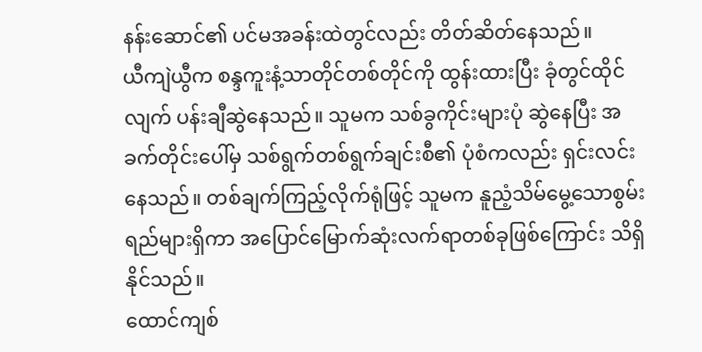နန်းဆောင်၏ ပင်မအခန်းထဲတွင်လည်း တိတ်ဆိတ်နေသည်။
ယီကျဲယွီက စန္ဒကူးနံ့သာတိုင်တစ်တိုင်ကို ထွန်းထားပြီး ခုံတွင်ထိုင်လျက် ပန်းချီဆွဲနေသည်။ သူမက သစ်ခွကိုင်းများပုံ ဆွဲနေပြီး အခက်တိုင်းပေါ်မှ သစ်ရွက်တစ်ရွက်ချင်းစီ၏ ပုံစံကလည်း ရှင်းလင်းနေသည်။ တစ်ချက်ကြည့်လိုက်ရုံဖြင့် သူမက နူညံ့သိမ်မွေ့သောစွမ်းရည်များရှိကာ အပြောင်မြောက်ဆုံးလက်ရာတစ်ခုဖြစ်ကြောင်း သိရှိနိုင်သည်။
ထောင်ကျစ်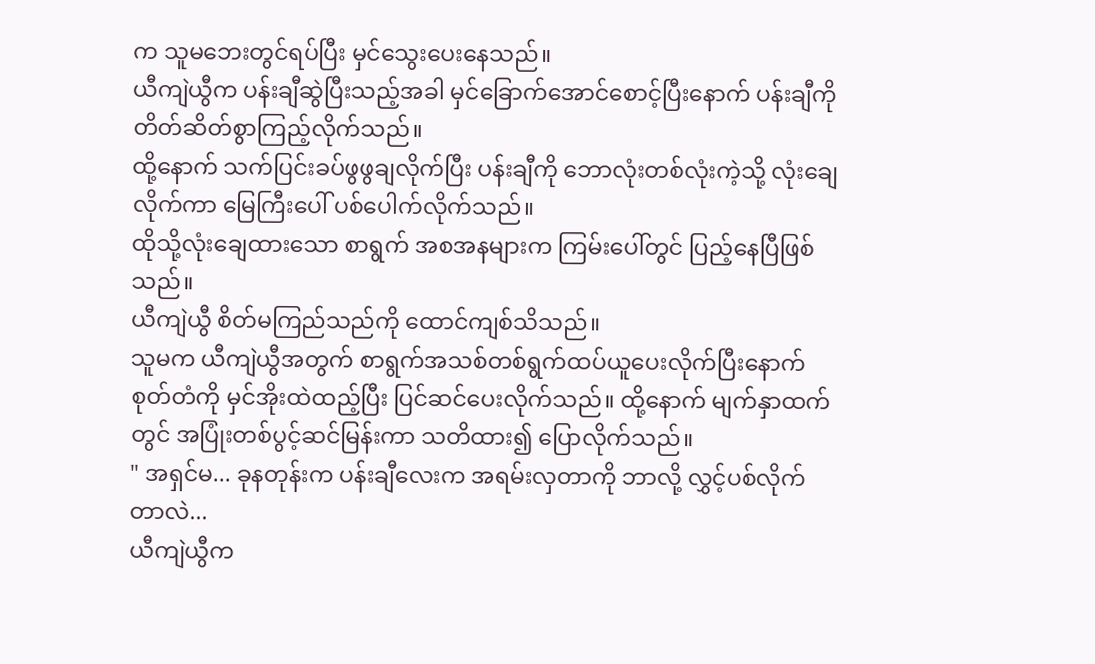က သူမဘေးတွင်ရပ်ပြီး မှင်သွေးပေးနေသည်။
ယီကျဲယွီက ပန်းချီဆွဲပြီးသည့်အခါ မှင်ခြောက်အောင်စောင့်ပြီးနောက် ပန်းချီကိုတိတ်ဆိတ်စွာကြည့်လိုက်သည်။
ထို့နောက် သက်ပြင်းခပ်ဖွဖွချလိုက်ပြီး ပန်းချီကို ဘောလုံးတစ်လုံးကဲ့သို့ လုံးချေလိုက်ကာ မြေကြီးပေါ် ပစ်ပေါက်လိုက်သည်။
ထိုသို့လုံးချေထားသော စာရွက် အစအနများက ကြမ်းပေါ်တွင် ပြည့်နေပြီဖြစ်သည်။
ယီကျဲယွီ စိတ်မကြည်သည်ကို ထောင်ကျစ်သိသည်။
သူမက ယီကျဲယွီအတွက် စာရွက်အသစ်တစ်ရွက်ထပ်ယူပေးလိုက်ပြီးနောက် စုတ်တံကို မှင်အိုးထဲထည့်ပြီး ပြင်ဆင်ပေးလိုက်သည်။ ထို့နောက် မျက်နှာထက်တွင် အပြုံးတစ်ပွင့်ဆင်မြန်းကာ သတိထား၍ ပြောလိုက်သည်။
" အရှင်မ... ခုနတုန်းက ပန်းချီလေးက အရမ်းလှတာကို ဘာလို့ လွှင့်ပစ်လိုက်တာလဲ...
ယီကျဲယွီက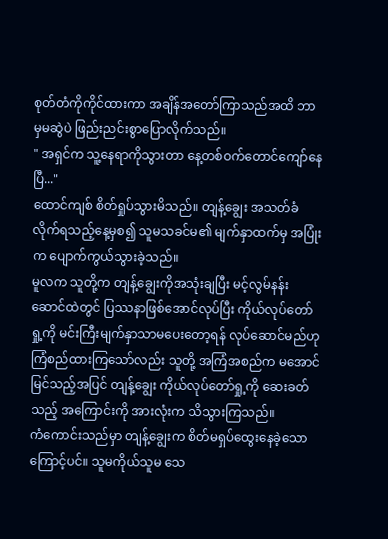စုတ်တံကိုကိုင်ထားကာ အချိန်အတော်ကြာသည်အထိ ဘာမှမဆွဲပဲ ဖြည်းညင်းစွာပြောလိုက်သည်။
" အရှင်က သူ့နေရာကိုသွားတာ နေ့တစ်ဝက်တောင်ကျော်နေပြီ..."
ထောင်ကျစ် စိတ်ရှုပ်သွားမိသည်။ တျန့်ချွေး အသတ်ခံလိုက်ရသည့်နေ့မှစ၍ သူမသခင်မ၏ မျက်နှာထက်မှ အပြုံးက ပျောက်ကွယ်သွားခဲ့သည်။
မူလက သူတို့က တျန့်ချွေးကိုအသုံးချပြီး မင့်လွမ်နန်းဆောင်ထဲတွင် ပြဿနာဖြစ်အောင်လုပ်ပြီး ကိုယ်လုပ်တော်ရှု့ကို မင်းကြီးမျက်နှာသာမပေးတော့ရန် လုပ်ဆောင်မည်ဟု ကြံစည်ထားကြသော်လည်း သူတို့ အကြံအစည်က မအောင်မြင်သည့်အပြင် တျန့်ချွေး ကိုယ်လုပ်တော်ရှု့ကို ဆေးခတ်သည့် အကြောင်းကို အားလုံးက သိသွားကြသည်။
ကံကောင်းသည်မှာ တျန့်ချွေးက စိတ်မရှပ်ထွေးနေခဲ့သောကြောင့်ပင်။ သူမကိုယ်သူမ သေ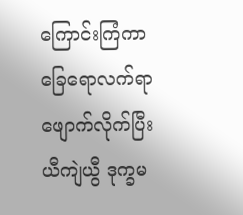ကြောင်းကြံကာ ခြေရောလက်ရာဖျောက်လိုက်ပြီး ယီကျဲယွီ ဒုက္ခမ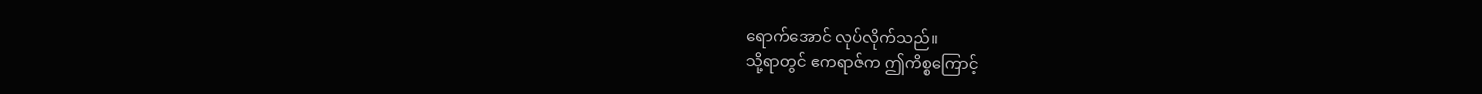ရောက်အောင် လုပ်လိုက်သည်။
သို့ရာတွင် ဧကရာဇ်က ဤကိစ္စကြောင့်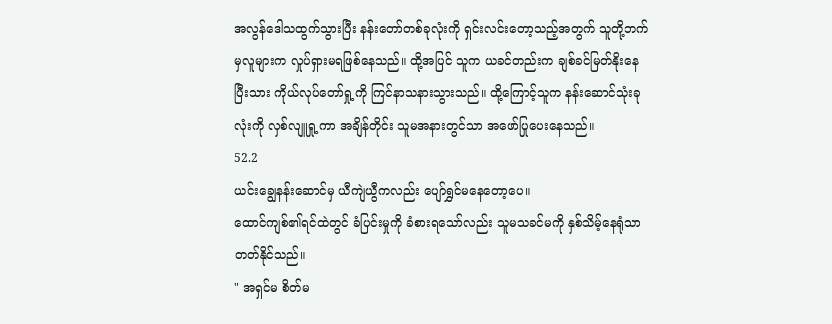အလွန်ဒေါသထွက်သွားပြီး နန်းတော်တစ်ခုလုံးကို ရှင်းလင်းတော့သည့်အတွက် သူတို့ဘက်မှလူများက လှုပ်ရှားမရဖြစ်နေသည်။ ထို့အပြင် သူက ယခင်တည်းက ချစ်ခင်မြတ်နိုးနေပြီးသား ကိုယ်လုပ်တော်ရှု့ကို ကြင်နာသနားသွားသည်။ ထို့ကြောင့်သူက နန်းဆောင်သုံးခုလုံးကို လှစ်လျူရှု့ကာ အချိန်တိုင်း သူမအနားတွင်သာ အဖော်ပြုပေးနေသည်။
52.2
ယင်းချွေနန်းဆောင်မှ ယီကျဲယွီကလည်း ပျော်ရွှင်မနေတော့ပေ။
ထောင်ကျစ်၏ရင်ထဲတွင် ခံပြင်းမှုကို ခံစားရသော်လည်း သူမသခင်မကို နှစ်သိမ့်နေရုံသာ တတ်နိုင်သည်။
" အရှင်မ စိတ်မ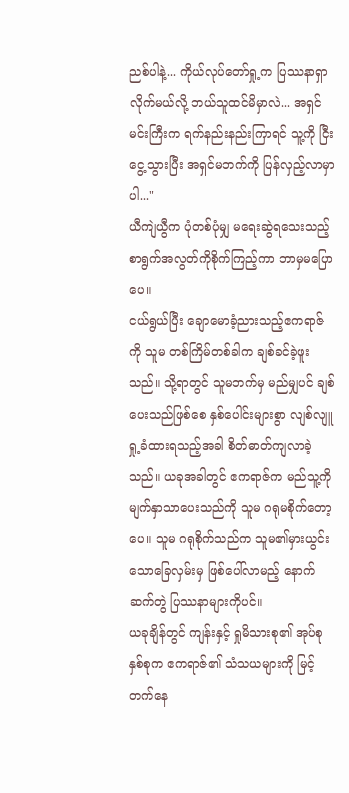ညစ်ပါနဲ့... ကိုယ်လုပ်တော်ရှု့က ပြဿနာရှာလိုက်မယ်လို့ ဘယ်သူထင်မိမှာလဲ... အရှင်မင်းကြီးက ရက်နည်းနည်းကြာရင် သူ့ကို ငြီးငွေ့သွားပြီး အရှင်မဘက်ကို ပြန်လှည့်လာမှာပါ..."
ယီကျဲယွီက ပုံတစ်ပုံမျှ မရေးဆွဲရသေးသည့်စာရွက်အလွတ်ကိုစိုက်ကြည့်ကာ ဘာမှမပြောပေ။
ငယ်ရွယ်ပြီး ချောမောခံ့ညားသည့်ဧကရာဇ်ကို သူမ တစ်ကြိမ်တစ်ခါက ချစ်ခင်ခဲ့ဖူးသည်။ သို့ရာတွင် သူမဘက်မှ မည်မျှပင် ချစ်ပေးသည်ဖြစ်စေ နှစ်ပေါင်းများစွာ လျစ်လျူရှု့ခံထားရသည့်အခါ စိတ်ဓာတ်ကျလာခဲ့သည်။ ယခုအခါတွင် ဧကရာဇ်က မည်သူ့ကို မျက်နှာသာပေးသည်ကို သူမ ဂရုမစိုက်တော့ပေ။ သူမ ဂရုစိုက်သည်က သူမ၏မှားယွင်းသောခြေလှမ်းမှ ဖြစ်ပေါ်လာမည့် နောက်ဆက်တွဲ ပြဿနာများကိုပင်။
ယခုချိန်တွင် ကျန်းနှင့် ရှုမိသားစု၏ အုပ်စုနှစ်စုက ဧကရာဇ်၏ သံသယများကို မြင့်တက်နေ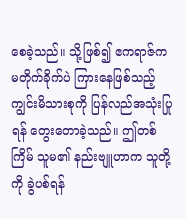စေခဲ့သည်။ သို့ဖြစ်၍ ဧကရာဇ်က မတိုက်ခိုက်ပဲ ကြားနေဖြစ်သည့် ကျွင်းမိသားစုကို ပြန်လည်အသုံးပြုရန် တွေးတောခဲ့သည်။ ဤတစ်ကြိမ် သူမ၏ နည်းဗျူဟာက သူတို့ကို ခွဲပစ်ရန်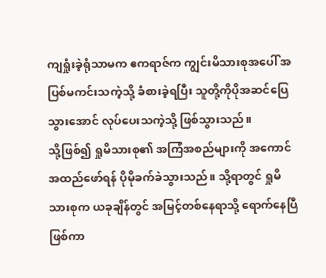ကျရှုံးခဲ့ရုံသာမက ဧကရာဇ်က ကျွင်းမိသားစုအပေါ် အပြစ်မကင်းသကဲ့သို့ ခံစားခဲ့ရပြီး သူတို့ကိုပိုအဆင်ပြေသွားအောင် လုပ်ပေးသကဲ့သို့ ဖြစ်သွားသည်။
သို့ဖြစ်၍ ရှုမိသားစု၏ အကြံအစည်များကို အကောင်အထည်ဖော်ရန် ပိုမိုခက်ခဲသွားသည်။ သို့ရာတွင် ရှုမိသားစုက ယခုချိန်တွင် အမြင့်တစ်နေရာသို့ ရောက်နေပြီဖြစ်ကာ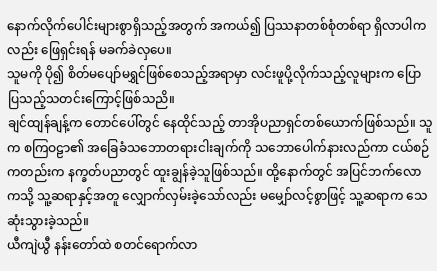နောက်လိုက်ပေါင်းများစွာရှိသည့်အတွက် အကယ်၍ ပြဿနာတစ်စုံတစ်ရာ ရှိလာပါကလည်း ဖြေရှင်းရန် မခက်ခဲလှပေ။
သူမကို ပို၍ စိတ်မပျော်မရွှင်ဖြစ်စေသည့်အရာမှာ လင်းဖူပို့လိုက်သည့်လူများက ပြောပြသည့်သတင်းကြောင့်ဖြစ်သညိ။
ချင်ထျန်ချန့်က တောင်ပေါ်တွင် နေထိုင်သည့် တာအိုပညာရှင်တစ်ယောက်ဖြစ်သည်။ သူက စကြဝဠာ၏ အခြေခံသဘောတရားငါးချက်ကို သဘောပေါက်နားလည်ကာ ငယ်စဉ်ကတည်းက နက္ခတ်ပညာတွင် ထူးချွန်ခဲ့သူဖြစ်သည်။ ထို့နောက်တွင် အပြင်ဘက်လောကသို့ သူ့ဆရာနှင့်အတူ လျှောက်လှမ်းခဲ့သော်လည်း မမျှော်လင့်စွာဖြင့် သူ့ဆရာက သေဆုံးသွားခဲ့သည်။
ယီကျဲယွီ နန်းတော်ထဲ စတင်ရောက်လာ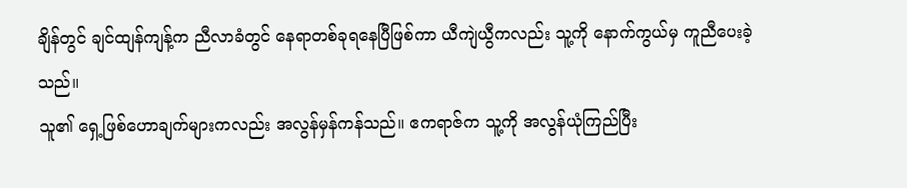ချိန်တွင် ချင်ထျန်ကျန့်က ညီလာခံတွင် နေရာတစ်ခုရနေပြီဖြစ်ကာ ယီကျဲယွီကလည်း သူ့ကို နောက်ကွယ်မှ ကူညီပေးခဲ့သည်။
သူ၏ ရှေ့ဖြစ်ဟောချက်များကလည်း အလွန်မှန်ကန်သည်။ ဧကရာဇ်က သူ့ကို အလွန်ယုံကြည်ပြီး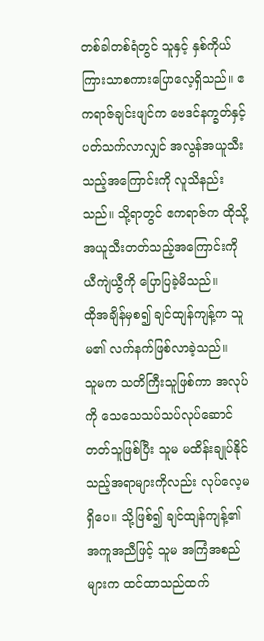တစ်ခါတစ်ရံတွင် သူနှင့် နှစ်ကိုယ်ကြားသာစကားပြောလေ့ရှိသည်။ ဧကရာဇ်ချင်းဖျင်က ဗေဒင်နက္ခတ်နှင့် ပတ်သက်လာလျှင် အလွန်အယူသီးသည့်အကြောင်းကို လူသိနည်းသည်။ သို့ရာတွင် ဧကရာဇ်က ထိုသို့အယူသီးတတ်သည့်အကြောင်းကို ယီကျဲယွီကို ပြောပြခဲ့မိသည်။
ထိုအချိန်မှစ၍ ချင်ထျန်ကျန့်က သူမ၏ လက်နက်ဖြစ်လာခဲ့သည်။
သူမက သတိကြီးသူဖြစ်ကာ အလုပ်ကို သေသေသပ်သပ်လုပ်ဆောင်တတ်သူဖြစ်ပြီး သူမ မထိန်းချုပ်နိုင်သည့်အရာများကိုလည်း လုပ်လေ့မရှိပေ။ သို့ဖြစ်၍ ချင်ထျန်ကျန့်၏ အကူအညီဖြင့် သူမ အကြံအစည်များက ထင်ထာသည်ထက်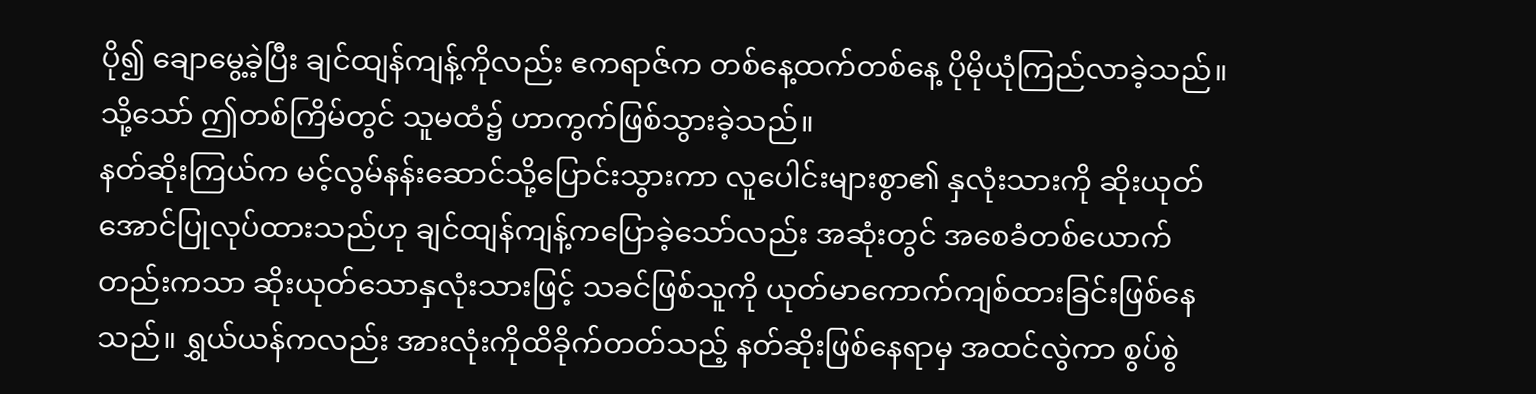ပို၍ ချောမွေ့ခဲ့ပြီး ချင်ထျန်ကျန့်ကိုလည်း ဧကရာဇ်က တစ်နေ့ထက်တစ်နေ့ ပိုမိုယုံကြည်လာခဲ့သည်။
သို့သော် ဤတစ်ကြိမ်တွင် သူမထံ၌ ဟာကွက်ဖြစ်သွားခဲ့သည်။
နတ်ဆိုးကြယ်က မင့်လွမ်နန်းဆောင်သို့ပြောင်းသွားကာ လူပေါင်းများစွာ၏ နှလုံးသားကို ဆိုးယုတ်အောင်ပြုလုပ်ထားသည်ဟု ချင်ထျန်ကျန့်ကပြောခဲ့သော်လည်း အဆုံးတွင် အစေခံတစ်ယောက်တည်းကသာ ဆိုးယုတ်သောနှလုံးသားဖြင့် သခင်ဖြစ်သူကို ယုတ်မာကောက်ကျစ်ထားခြင်းဖြစ်နေသည်။ ရွှယ်ယန်ကလည်း အားလုံးကိုထိခိုက်တတ်သည့် နတ်ဆိုးဖြစ်နေရာမှ အထင်လွဲကာ စွပ်စွဲ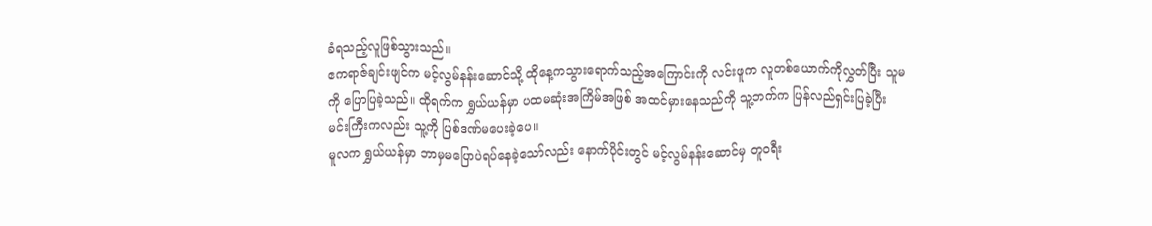ခံရသည့်လူဖြစ်သွားသည်။
ဧကရာဇ်ချင်းဖျင်က မင့်လွမ်နန်းဆောင်သို့ ထိုနေ့ကသွားရောက်သည့်အကြောင်းကို လင်းဖူက လူတစ်ယောက်ကိုလွှတ်ပြီး သူမကို ပြောပြခဲ့သည်။ ထိုရက်က ရွှယ်ယန်မှာ ပထမဆုံးအကြိမ်အဖြစ် အထင်မှားနေသည်ကို သူ့ဘက်က ပြန်လည်ရှင်းပြခဲ့ပြီး မင်းကြီးကလည်း သူ့ကို ပြစ်ဒဏ်မပေးခဲ့ပေ။
မူလက ရွှယ်ယန်မှာ ဘာမှမပြောပဲရပ်နေခဲ့သော်လည်း နောက်ပိုင်းတွင် မင့်လွမ်နန်းဆောင်မှ တူဝရီး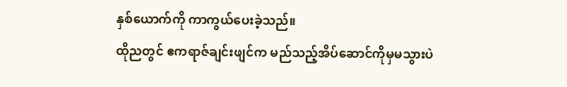နှစ်ယောက်ကို ကာကွယ်ပေးခဲ့သည်။
ထိုညတွင် ဧကရာဇ်ချင်းဖျင်က မည်သည့်အိပ်ဆောင်ကိုမှမသွားပဲ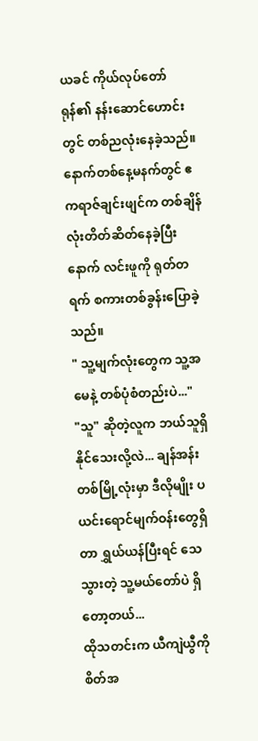ယခင် ကိုယ်လုပ်တော်ရုန်၏ နန်းဆောင်ဟောင်းတွင် တစ်ညလုံးနေခဲ့သည်။
နောက်တစ်နေ့မနက်တွင် ဧကရာဇ်ချင်းဖျင်က တစ်ချိန်လုံးတိတ်ဆိတ်နေခဲ့ပြီးနောက် လင်းဖူကို ရုတ်တရက် စကားတစ်ခွန်းပြောခဲ့သည်။
" သူ့မျက်လုံးတွေက သူ့အမေနဲ့ တစ်ပုံစံတည်းပဲ..."
"သူ" ဆိုတဲ့လူက ဘယ်သူရှိနိုင်သေးလို့လဲ... ချန်အန်းတစ်မြို့လုံးမှာ ဒီလိုမျိုး ပယင်းရောင်မျက်ဝန်းတွေရှိတာ ရွှယ်ယန်ပြီးရင် သေသွားတဲ့ သူ့မယ်တော်ပဲ ရှိတော့တယ်...
ထိုသတင်းက ယီကျဲယွီကို စိတ်အ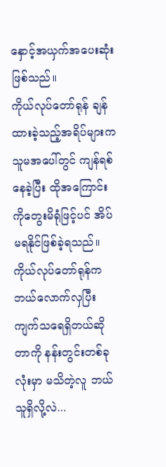နှောင့်အယှက်အပေးဆုံးဖြစ်သည်။
ကိုယ်လုပ်တော်ရုန် ချန်ထားခဲ့သည့်အရိပ်များက သူမအပေါ်တွင် ကျန်ရစ်နေခဲ့ပြီး ထိုအကြောင်းကိုတွေးမိရုံဖြင့်ပင် အိပ်မရနိုင်ဖြစ်ခဲ့ရသည်။
ကိုယ်လုပ်တော်ရုန်က ဘယ်လောက်လှပြီး ကျက်သရေရှိတယ်ဆိုတာကို နန်းတွင်းတစ်ခုလုံးမှာ မသိတဲ့လူ ဘယ်သူရှိလို့လဲ...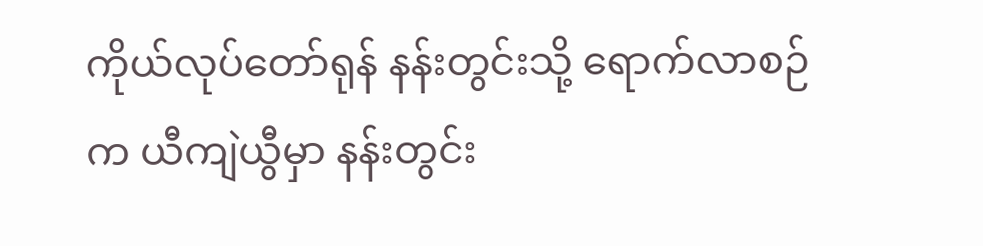ကိုယ်လုပ်တော်ရုန် နန်းတွင်းသို့ ရောက်လာစဉ်က ယီကျဲယွီမှာ နန်းတွင်း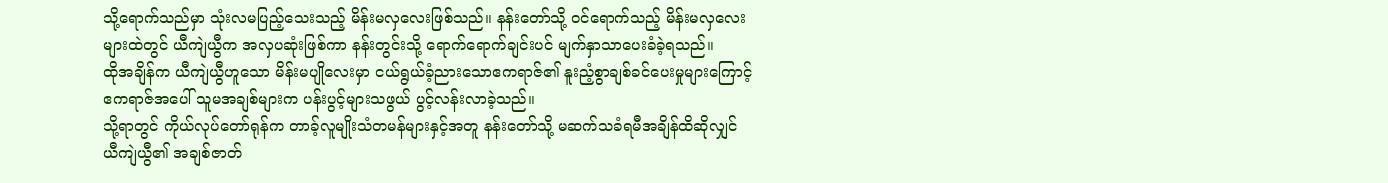သို့ရောက်သည်မှာ သုံးလမပြည့်သေးသည့် မိန်းမလှလေးဖြစ်သည်။ နန်းတော်သို့ ဝင်ရောက်သည့် မိန်းမလှလေးများထဲတွင် ယီကျဲယွီက အလှပဆုံးဖြစ်ကာ နန်းတွင်းသို့ ရောက်ရောက်ချင်းပင် မျက်နှာသာပေးခံခဲ့ရသည်။
ထိုအချိန်က ယီကျဲယွီဟူသော မိန်းမပျိုလေးမှာ ငယ်ရွယ်ခံ့ညားသောဧကရာဇ်၏ နူးညံ့စွာချစ်ခင်ပေးမှုများကြောင့် ဧကရာဇ်အပေါ် သူမအချစ်များက ပန်းပွင့်များသဖွယ် ပွင့်လန်းလာခဲ့သည်။
သို့ရာတွင် ကိုယ်လုပ်တော်ရုန်က တာခ့်လူမျိုးသံတမန်များနှင့်အတူ နန်းတော်သို့ မဆက်သခံရမီအချိန်ထိဆိုလျှင် ယီကျဲယွီ၏ အချစ်ဇာတ်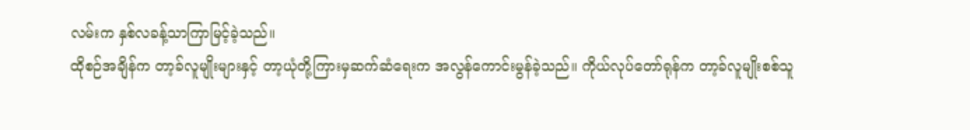လမ်းက နှစ်လခန့်သာကြာမြင့်ခဲ့သည်။
ထိုစဉ်အချိန်က တာ့ခ်လူမျိုးများနှင့် တာ့ယုံတို့ကြားမှဆက်ဆံရေးက အလွန်ကောင်းမွန်ခဲ့သည်။ ကိုယ်လုပ်တော်ရုန်က တာ့ခ်လူမျိုးစစ်သူ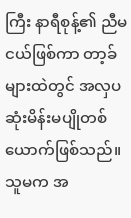ကြီး နာရီစုန့်၏ ညီမငယ်ဖြစ်ကာ တာ့ခ်များထဲတွင် အလှပဆုံးမိန်းမပျိုတစ်ယောက်ဖြစ်သည်။
သူမက အ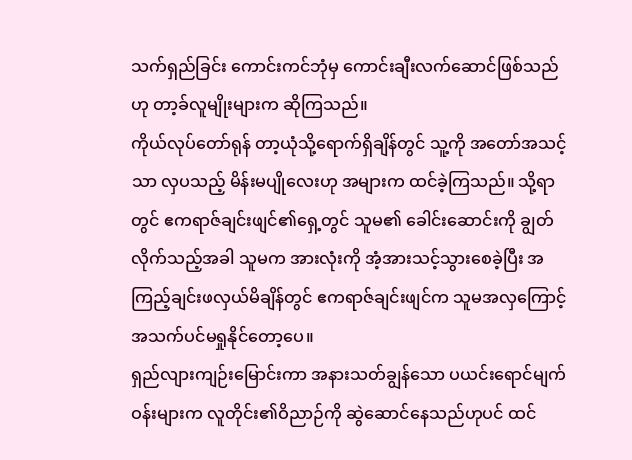သက်ရှည်ခြင်း ကောင်းကင်ဘုံမှ ကောင်းချီးလက်ဆောင်ဖြစ်သည်ဟု တာ့ခ်လူမျိုးများက ဆိုကြသည်။
ကိုယ်လုပ်တော်ရုန် တာ့ယုံသို့ရောက်ရှိချိန်တွင် သူ့ကို အတော်အသင့်သာ လှပသည့် မိန်းမပျိုလေးဟု အများက ထင်ခဲ့ကြသည်။ သို့ရာတွင် ဧကရာဇ်ချင်းဖျင်၏ရှေ့တွင် သူမ၏ ခေါင်းဆောင်းကို ချွတ်လိုက်သည့်အခါ သူမက အားလုံးကို အံ့အားသင့်သွားစေခဲ့ပြီး အကြည့်ချင်းဖလှယ်မိချိန်တွင် ဧကရာဇ်ချင်းဖျင်က သူမအလှကြောင့် အသက်ပင်မရှုနိုင်တော့ပေ။
ရှည်လျားကျဉ်းမြောင်းကာ အနားသတ်ချွန်သော ပယင်းရောင်မျက်ဝန်းများက လူတိုင်း၏ဝိညာဉ်ကို ဆွဲဆောင်နေသည်ဟုပင် ထင်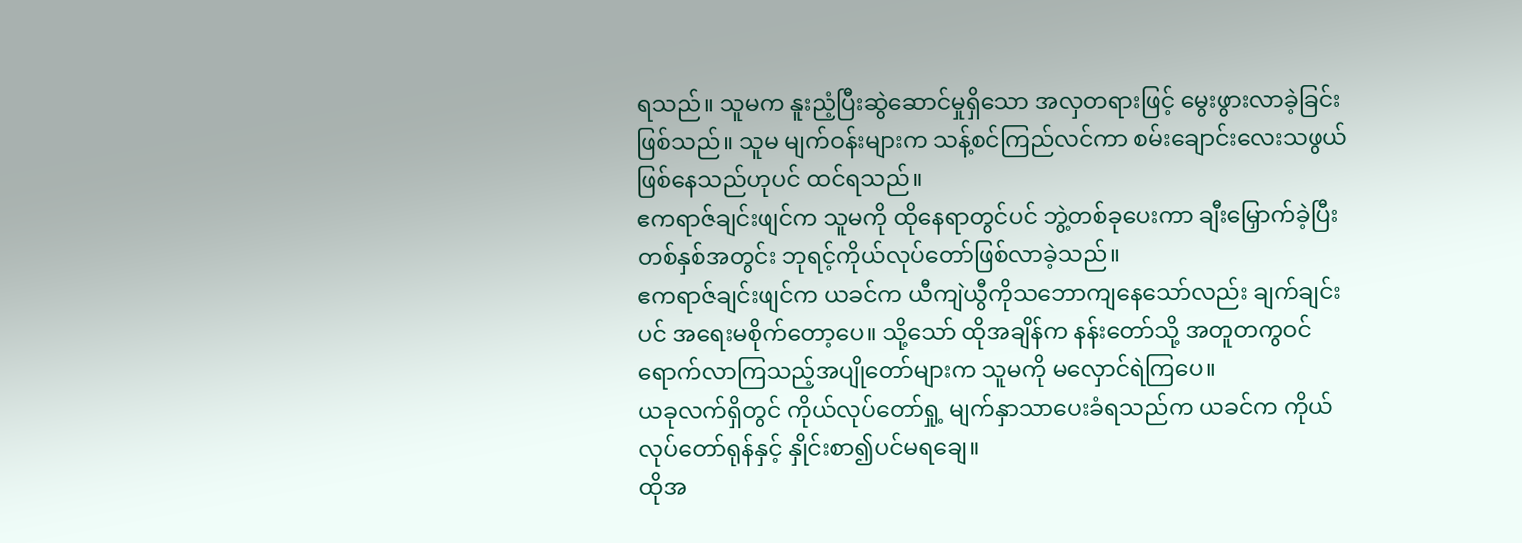ရသည်။ သူမက နူးညံ့ပြီးဆွဲဆောင်မှုရှိသော အလှတရားဖြင့် မွေးဖွားလာခဲ့ခြင်းဖြစ်သည်။ သူမ မျက်ဝန်းများက သန့်စင်ကြည်လင်ကာ စမ်းချောင်းလေးသဖွယ်ဖြစ်နေသည်ဟုပင် ထင်ရသည်။
ဧကရာဇ်ချင်းဖျင်က သူမကို ထိုနေရာတွင်ပင် ဘွဲ့တစ်ခုပေးကာ ချီးမြှောက်ခဲ့ပြီး တစ်နှစ်အတွင်း ဘုရင့်ကိုယ်လုပ်တော်ဖြစ်လာခဲ့သည်။
ဧကရာဇ်ချင်းဖျင်က ယခင်က ယီကျဲယွီကိုသဘောကျနေသော်လည်း ချက်ချင်းပင် အရေးမစိုက်တော့ပေ။ သို့သော် ထိုအချိန်က နန်းတော်သို့ အတူတကွဝင်ရောက်လာကြသည့်အပျိုတော်များက သူမကို မလှောင်ရဲကြပေ။
ယခုလက်ရှိတွင် ကိုယ်လုပ်တော်ရှု့ မျက်နှာသာပေးခံရသည်က ယခင်က ကိုယ်လုပ်တော်ရုန်နှင့် နှိုင်းစာ၍ပင်မရချေ။
ထိုအ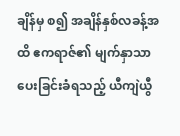ချိန်မှ စ၍ အချိန်နှစ်လခန့်အထိ ဧကရာဇ်၏ မျက်နှာသာပေးခြင်းခံရသည့် ယီကျဲယွီ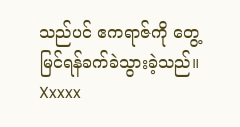သည်ပင် ဧကရာဇ်ကို တွေ့မြင်ရန်ခက်ခဲသွားခဲ့သည်။
Xxxxx